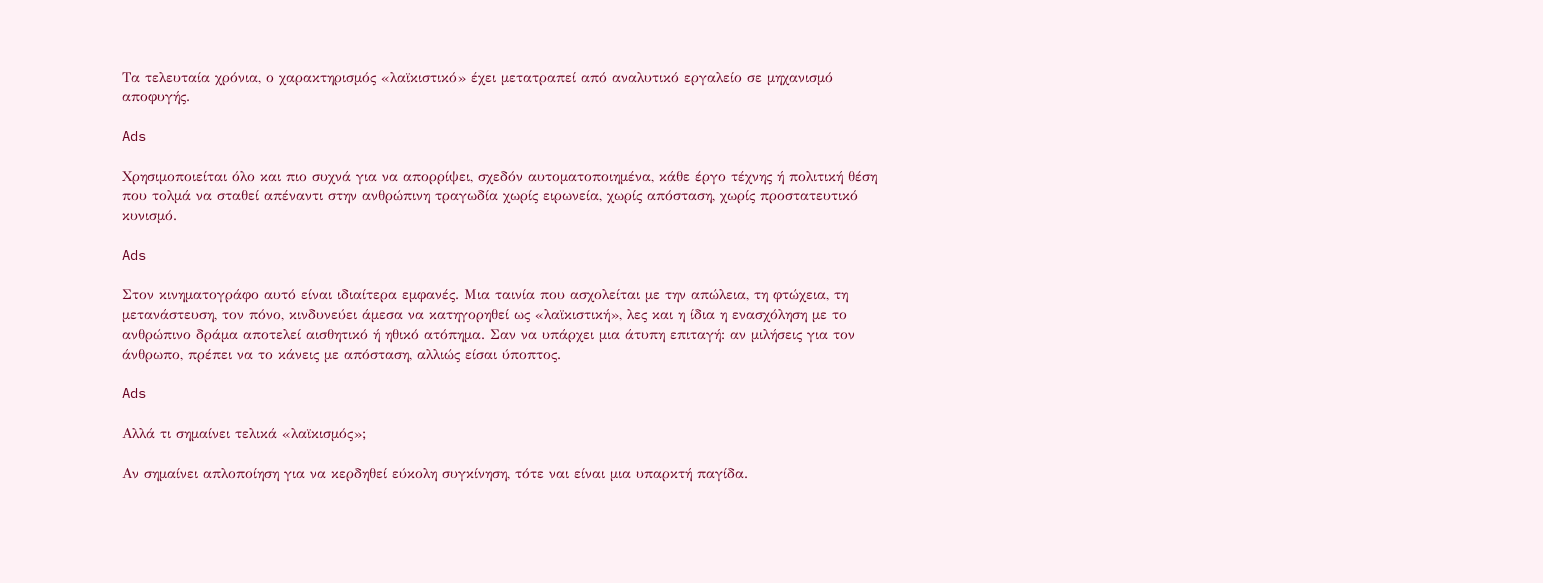Τα τελευταία χρόνια, ο χαρακτηρισμός «λαϊκιστικό» έχει μετατραπεί από αναλυτικό εργαλείο σε μηχανισμό αποφυγής.

Ads

Χρησιμοποιείται όλο και πιο συχνά για να απορρίψει, σχεδόν αυτοματοποιημένα, κάθε έργο τέχνης ή πολιτική θέση που τολμά να σταθεί απέναντι στην ανθρώπινη τραγωδία χωρίς ειρωνεία, χωρίς απόσταση, χωρίς προστατευτικό κυνισμό.

Ads

Στον κινηματογράφο αυτό είναι ιδιαίτερα εμφανές. Μια ταινία που ασχολείται με την απώλεια, τη φτώχεια, τη μετανάστευση, τον πόνο, κινδυνεύει άμεσα να κατηγορηθεί ως «λαϊκιστική», λες και η ίδια η ενασχόληση με το ανθρώπινο δράμα αποτελεί αισθητικό ή ηθικό ατόπημα. Σαν να υπάρχει μια άτυπη επιταγή: αν μιλήσεις για τον άνθρωπο, πρέπει να το κάνεις με απόσταση, αλλιώς είσαι ύποπτος.

Ads

Αλλά τι σημαίνει τελικά «λαϊκισμός»;

Αν σημαίνει απλοποίηση για να κερδηθεί εύκολη συγκίνηση, τότε ναι είναι μια υπαρκτή παγίδα.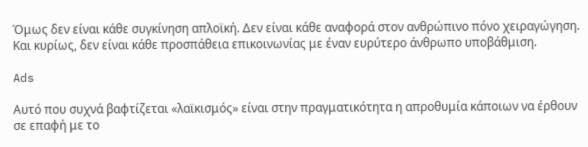Όμως δεν είναι κάθε συγκίνηση απλοϊκή. Δεν είναι κάθε αναφορά στον ανθρώπινο πόνο χειραγώγηση. Και κυρίως, δεν είναι κάθε προσπάθεια επικοινωνίας με έναν ευρύτερο άνθρωπο υποβάθμιση.

Ads

Αυτό που συχνά βαφτίζεται «λαϊκισμός» είναι στην πραγματικότητα η απροθυμία κάποιων να έρθουν σε επαφή με το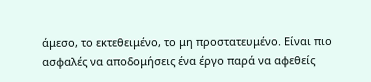άμεσο, το εκτεθειμένο, το μη προστατευμένο. Είναι πιο ασφαλές να αποδομήσεις ένα έργο παρά να αφεθείς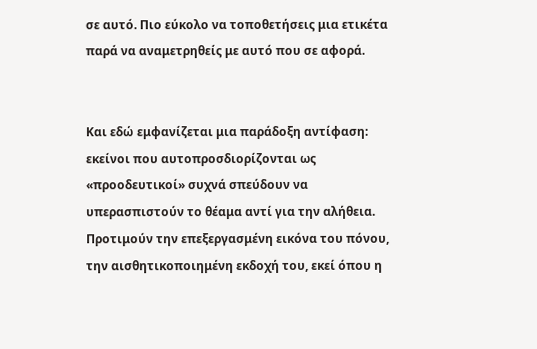σε αυτό. Πιο εύκολο να τοποθετήσεις μια ετικέτα παρά να αναμετρηθείς με αυτό που σε αφορά.


Και εδώ εμφανίζεται μια παράδοξη αντίφαση: εκείνοι που αυτοπροσδιορίζονται ως «προοδευτικοί» συχνά σπεύδουν να υπερασπιστούν το θέαμα αντί για την αλήθεια. Προτιμούν την επεξεργασμένη εικόνα του πόνου, την αισθητικοποιημένη εκδοχή του, εκεί όπου η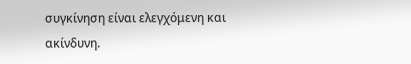συγκίνηση είναι ελεγχόμενη και ακίνδυνη.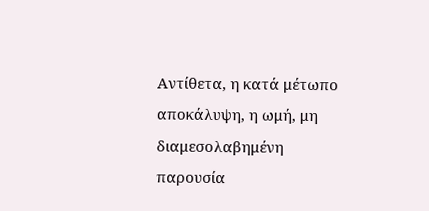Αντίθετα, η κατά μέτωπο αποκάλυψη, η ωμή, μη διαμεσολαβημένη παρουσία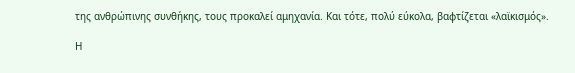της ανθρώπινης συνθήκης, τους προκαλεί αμηχανία. Και τότε, πολύ εύκολα, βαφτίζεται «λαϊκισμός».

Η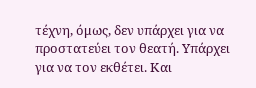τέχνη, όμως, δεν υπάρχει για να προστατεύει τον θεατή. Υπάρχει για να τον εκθέτει. Και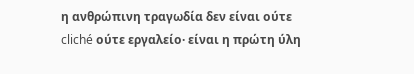η ανθρώπινη τραγωδία δεν είναι ούτε cliché ούτε εργαλείο· είναι η πρώτη ύλη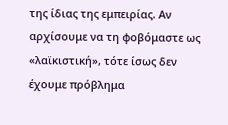της ίδιας της εμπειρίας. Αν αρχίσουμε να τη φοβόμαστε ως «λαϊκιστική», τότε ίσως δεν έχουμε πρόβλημα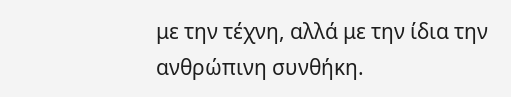με την τέχνη, αλλά με την ίδια την ανθρώπινη συνθήκη.